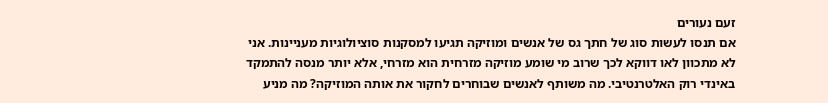זעם נעורים
אם תנסו לעשות סוג של חתך גס של אנשים ומוזיקה תגיעו למסקנות סוציולוגיות מעניינות. אני לא מתכוון לאו דווקא לכך שרוב מי שומע מוזיקה מזרחית הוא מזרחי, אלא יותר מנסה להתמקד באינדי רוק האלטרנטיבי. מה משותף לאנשים שבוחרים לחקור את אותה המוזיקה? מה מניע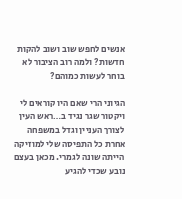אנשים לחפש שוב ושוב להקות חדשות? ולמה רוב הציבור לא בוחר לעשות כמוהם?

הגיוני הרי שאם היו קוראים לי ויקטור שגר נגיד ב…ראש העין לצורך העניין וגדל במשפחה אחרת כל התפיסה שלי למוזיקה הייתה שונה לגמרי. מכאן בעצם נובע שכדי להגיע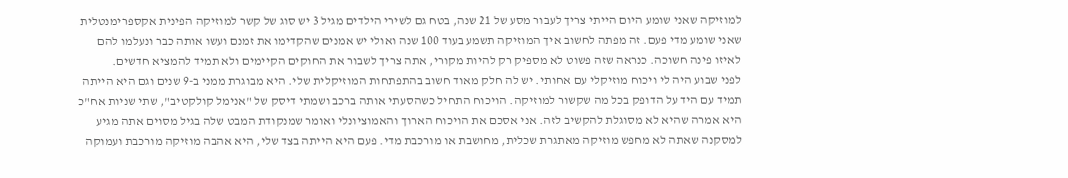למוזיקה שאני שומע היום הייתי צריך לעבור מסע של 21 שנה, בטח גם לשירי הילדים מגיל 3 יש סוג של קשר למוזיקה הפינית אקספרימנטלית שאני שומע מדי פעם. זה מפתה לחשוב איך המוזיקה תשמע בעוד 100 שנה ואולי יש אמנים שהקדימו את זמנם ועשו אותה כבר ונעלמו להם לאיזו פינה חשוכה. כנראה שזה פשוט לא מספיק רק להיות מקורי, אתה צריך לשבור את החוקים הקיימים ולא תמיד להמציא חדשים.
לפני שבוע היה לי ויכוח מוזיקלי עם אחותי. יש לה חלק מאוד חשוב בהתפתחות המוזיקלית שלי. היא מבוגרת ממני ב-9 שנים וגם היא הייתה תמיד עם היד על הדופק בכל מה שקשור למוזיקה. הויכוח התחיל כשהסעתי אותה ברכב ושמתי דיסק של "אנימל קולקטיב", שתי שניות אח"כ היא אמרה שהיא לא מסוגלת להקשיב לזה. אני אסכם את הויכוח הארוך והאמוציונלי ואומר שמנקודת המבט שלה בגיל מסוים אתה מגיע למסקנה שאתה לא מחפש מוזיקה מאתגרת שכלית, מחושבת או מורכבת מדי. פעם היא הייתה בצד שלי, היא אהבה מוזיקה מורכבת ועמוקה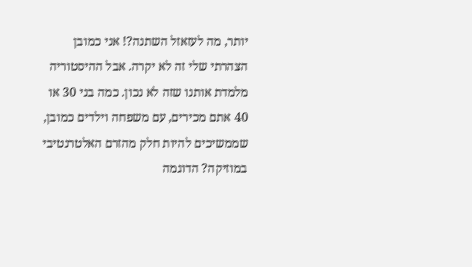יותר, מה לעזאזל השתנה?! אני כמובן הצהרתי שלי זה לא יקרה. אבל ההיסטוריה מלמדת אותנו שזה לא נכון. כמה בני 30 או 40 אתם מכירים, עם משפחה וילדים כמובן, שממשיכים להיות חלק מהזרם האלטרנטיבי במוזיקה? הדוגמה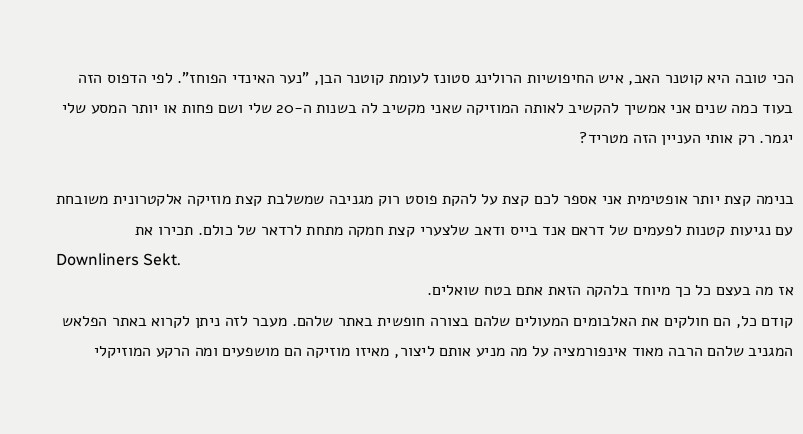הכי טובה היא קוטנר האב, איש החיפושיות הרולינג סטונז לעומת קוטנר הבן, "נער האינדי הפוחז". לפי הדפוס הזה בעוד כמה שנים אני אמשיך להקשיב לאותה המוזיקה שאני מקשיב לה בשנות ה-20 שלי ושם פחות או יותר המסע שלי יגמר. רק אותי העניין הזה מטריד?

בנימה קצת יותר אופטימית אני אספר לכם קצת על להקת פוסט רוק מגניבה שמשלבת קצת מוזיקה אלקטרונית משובחת עם נגיעות קטנות לפעמים של דראם אנד בייס ודאב שלצערי קצת חמקה מתחת לרדאר של כולם. תכירו את
Downliners Sekt.
אז מה בעצם כל כך מיוחד בלהקה הזאת אתם בטח שואלים.
קודם כל, הם חולקים את האלבומים המעולים שלהם בצורה חופשית באתר שלהם. מעבר לזה ניתן לקרוא באתר הפלאש המגניב שלהם הרבה מאוד אינפורמציה על מה מניע אותם ליצור, מאיזו מוזיקה הם מושפעים ומה הרקע המוזיקלי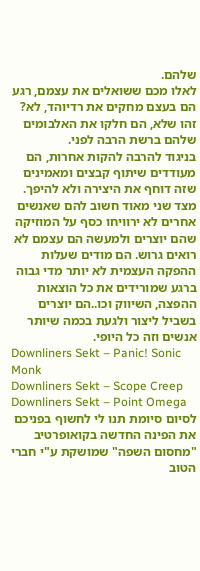שלהם.
לאלו מכם ששואלים את עצמם, רגע הם בעצם מחקים את רדיוהד, לא? זהו שלא, הם חלקו את האלבומים שלהם ברשת הרבה לפני.
בניגוד להרבה להקות אחרות, הם מעודדים שיתוף קבצים ומאמינים שזה דוחף את היצירה ולא להיפך. מצד שני מאוד חשוב להם שאנשים אחרים לא ירוויחו כסף על המוזיקה שהם יוצרים ולמעשה הם עצמם לא רואים גרוש. הם מודים שעלות ההפקה העצמית לא יותר מדי גבוה ברגע שמורידים את כל הוצאות ההפצה, השיווק וכו..הם יוצרים בשביל ליצור ולגעת בכמה שיותר אנשים וזה כל היופי.
Downliners Sekt – Panic! Sonic Monk
Downliners Sekt – Scope Creep
Downliners Sekt – Point Omega
לסיום סיומת תנו לי לחשוף בפניכם את הפינה החדשה בקואופרטיב "מחסום השפה" שמושקת ע"י חברי הטוב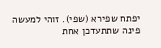יפתח שפירא (שפי). זוהי למעשה פינה שתתעדכן אחת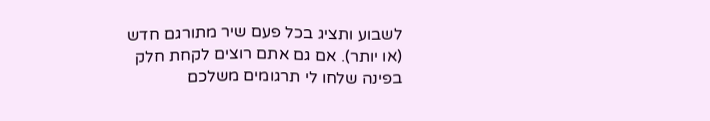לשבוע ותציג בכל פעם שיר מתורגם חדש (או יותר). אם גם אתם רוצים לקחת חלק בפינה שלחו לי תרגומים משלכם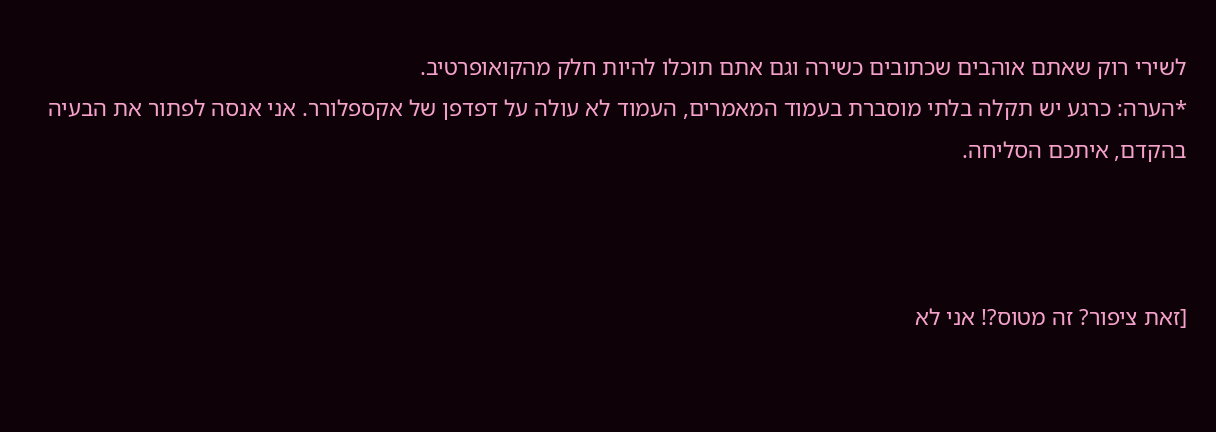לשירי רוק שאתם אוהבים שכתובים כשירה וגם אתם תוכלו להיות חלק מהקואופרטיב.
*הערה: כרגע יש תקלה בלתי מוסברת בעמוד המאמרים, העמוד לא עולה על דפדפן של אקספלורר. אני אנסה לפתור את הבעיה בהקדם, איתכם הסליחה.



[זאת ציפור? זה מטוס?! אני לא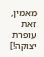מאמין, זאת עופרת יצוקה!]